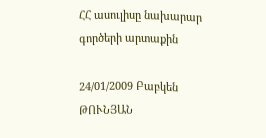ՀՀ ասուլիսը նախարար գործերի արտաքին

24/01/2009 Բաբկեն ԹՈՒՆՅԱՆ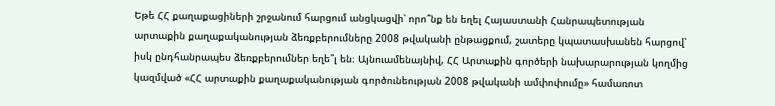Եթե ՀՀ քաղաքացիների շրջանում հարցում անցկացվի՝ որո՞նք են եղել Հայաստանի Հանրապետության արտաքին քաղաքականության ձեռքբերումները 2008 թվականի ընթացքում, շատերը կպատասխանեն հարցով՝ իսկ ընդհանրապես ձեռքբերումներ եղե՞լ են։ Այնուամենայնիվ, ՀՀ Արտաքին գործերի նախարարության կողմից կազմված «ՀՀ արտաքին քաղաքականության գործունեության 2008 թվականի ամփոփումը» համառոտ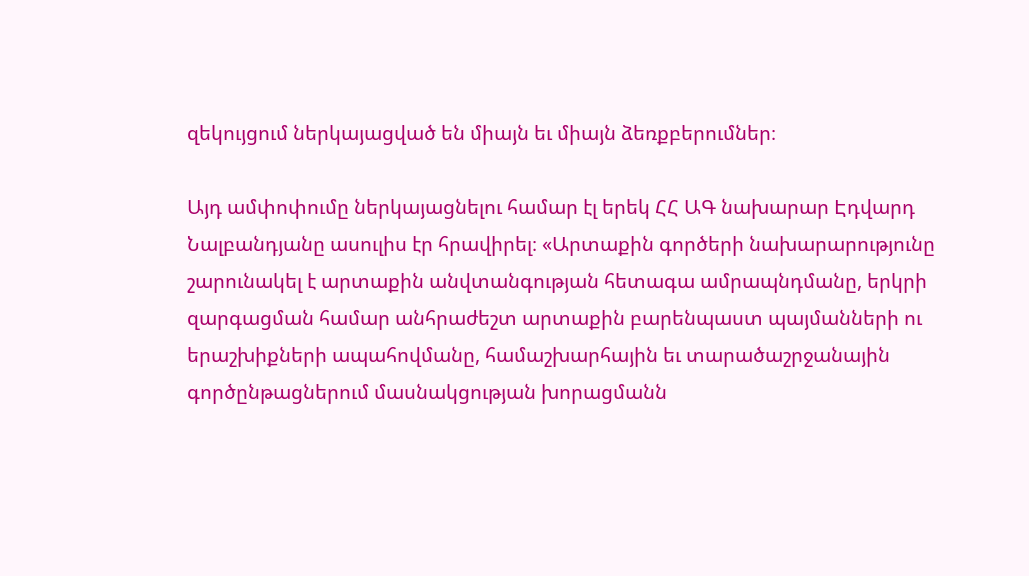զեկույցում ներկայացված են միայն եւ միայն ձեռքբերումներ։

Այդ ամփոփումը ներկայացնելու համար էլ երեկ ՀՀ ԱԳ նախարար Էդվարդ Նալբանդյանը ասուլիս էր հրավիրել։ «Արտաքին գործերի նախարարությունը շարունակել է արտաքին անվտանգության հետագա ամրապնդմանը, երկրի զարգացման համար անհրաժեշտ արտաքին բարենպաստ պայմանների ու երաշխիքների ապահովմանը, համաշխարհային եւ տարածաշրջանային գործընթացներում մասնակցության խորացմանն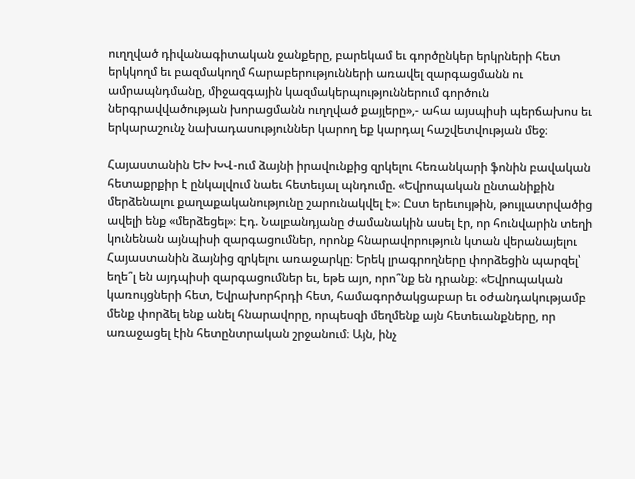ուղղված դիվանագիտական ջանքերը, բարեկամ եւ գործընկեր երկրների հետ երկկողմ եւ բազմակողմ հարաբերությունների առավել զարգացմանն ու ամրապնդմանը, միջազգային կազմակերպություններում գործուն ներգրավվածության խորացմանն ուղղված քայլերը»,- ահա այսպիսի պերճախոս եւ երկարաշունչ նախադասություններ կարող եք կարդալ հաշվետվության մեջ։

Հայաստանին ԵԽ ԽՎ-ում ձայնի իրավունքից զրկելու հեռանկարի ֆոնին բավական հետաքրքիր է ընկալվում նաեւ հետեւյալ պնդումը. «Եվրոպական ընտանիքին մերձենալու քաղաքականությունը շարունակվել է»։ Ըստ երեւույթին, թույլատրվածից ավելի ենք «մերձեցել»։ Էդ. Նալբանդյանը ժամանակին ասել էր, որ հունվարին տեղի կունենան այնպիսի զարգացումներ, որոնք հնարավորություն կտան վերանայելու Հայաստանին ձայնից զրկելու առաջարկը։ Երեկ լրագրողները փորձեցին պարզել՝ եղե՞լ են այդպիսի զարգացումներ եւ, եթե այո, որո՞նք են դրանք։ «Եվրոպական կառույցների հետ, Եվրախորհրդի հետ, համագործակցաբար եւ օժանդակությամբ մենք փորձել ենք անել հնարավորը, որպեսզի մեղմենք այն հետեւանքները, որ առաջացել էին հետընտրական շրջանում։ Այն, ինչ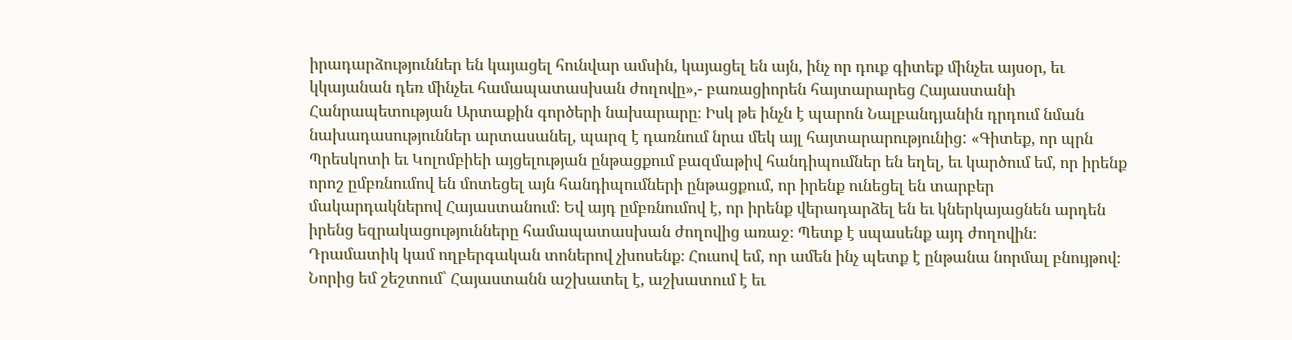իրադարձություններ են կայացել հունվար ամսին, կայացել են այն, ինչ որ դուք գիտեք մինչեւ այսօր, եւ կկայանան դեռ մինչեւ համապատասխան ժողովը»,- բառացիորեն հայտարարեց Հայաստանի Հանրապետության Արտաքին գործերի նախարարը։ Իսկ թե ինչն է պարոն Նալբանդյանին դրդում նման նախադասություններ արտասանել, պարզ է դառնում նրա մեկ այլ հայտարարությունից: «Գիտեք, որ պրն Պրեսկոտի եւ Կոլոմբիեի այցելության ընթացքում բազմաթիվ հանդիպումներ են եղել, եւ կարծում եմ, որ իրենք որոշ ըմբռնումով են մոտեցել այն հանդիպումների ընթացքում, որ իրենք ունեցել են տարբեր մակարդակներով Հայաստանում։ Եվ այդ ըմբռնումով է, որ իրենք վերադարձել են եւ կներկայացնեն արդեն իրենց եզրակացությունները համապատասխան ժողովից առաջ։ Պետք է սպասենք այդ ժողովին։ Դրամատիկ կամ ողբերգական տոներով չխոսենք։ Հուսով եմ, որ ամեն ինչ պետք է ընթանա նորմալ բնույթով։ Նորից եմ շեշտում՝ Հայաստանն աշխատել է, աշխատում է եւ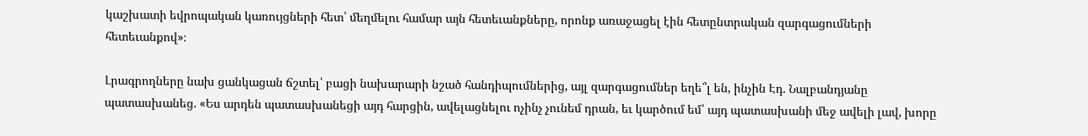կաշխատի եվրոպական կառույցների հետ՝ մեղմելու համար այն հետեւանքները, որոնք առաջացել էին հետընտրական զարգացումների հետեւանքով»։

Լրագրողները նախ ցանկացան ճշտել՝ բացի նախարարի նշած հանդիպումներից, այլ զարգացումներ եղե՞լ են, ինչին Էդ. Նալբանդյանը պատասխանեց. «Ես արդեն պատասխանեցի այդ հարցին, ավելացնելու ոչինչ չունեմ դրան, եւ կարծում եմ՝ այդ պատասխանի մեջ ավելի լավ, խորը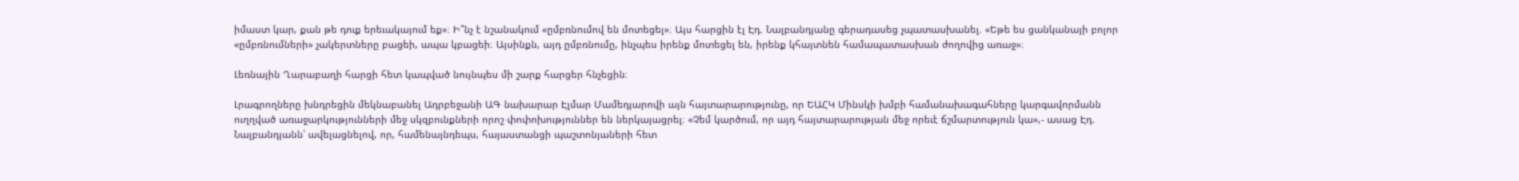իմաստ կար, քան թե դուք երեւակայում եք»։ Ի՞նչ է նշանակում «ըմբռնումով են մոտեցել»։ Այս հարցին էլ Էդ. Նալբանդյանը գերադասեց չպատասխանել. «Եթե ես ցանկանայի բոլոր «ըմբռնումների» չակերտները բացեի, ապա կբացեի։ Այսինքն, այդ ըմբռնումը, ինչպես իրենք մոտեցել են, իրենք կհայտնեն համապատասխան ժողովից առաջ»։

Լեռնային Ղարաբաղի հարցի հետ կապված նույնպես մի շարք հարցեր հնչեցին։

Լրագրողները խնդրեցին մեկնաբանել Ադրբեջանի ԱԳ նախարար Էլմար Մամեդյարովի այն հայտարարությունը, որ ԵԱՀԿ Մինսկի խմբի համանախագահները կարգավորմանն ուղղված առաջարկությունների մեջ սկզբունքների որոշ փոփոխություններ են ներկայացրել։ «Չեմ կարծում, որ այդ հայտարարության մեջ որեւէ ճշմարտություն կա»,- ասաց Էդ. Նալբանդյանն՝ ավելացնելով, որ, համենայնդեպս, հայաստանցի պաշտոնյաների հետ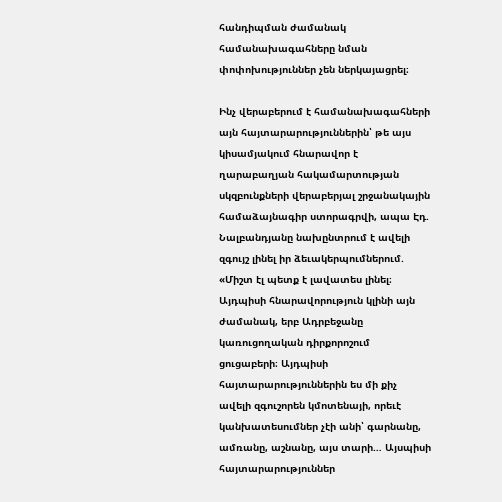հանդիպման ժամանակ համանախագահները նման փոփոխություններ չեն ներկայացրել։

Ինչ վերաբերում է համանախագահների այն հայտարարություններին՝ թե այս կիսամյակում հնարավոր է ղարաբաղյան հակամարտության սկզբունքների վերաբերյալ շրջանակային համաձայնագիր ստորագրվի, ապա Էդ. Նալբանդյանը նախընտրում է ավելի զգույշ լինել իր ձեւակերպումներում. «Միշտ էլ պետք է լավատես լինել։ Այդպիսի հնարավորություն կլինի այն ժամանակ, երբ Ադրբեջանը կառուցողական դիրքորոշում ցուցաբերի։ Այդպիսի հայտարարություններին ես մի քիչ ավելի զգուշորեն կմոտենայի, որեւէ կանխատեսումներ չէի անի՝ գարնանը, ամռանը, աշնանը, այս տարի… Այսպիսի հայտարարություններ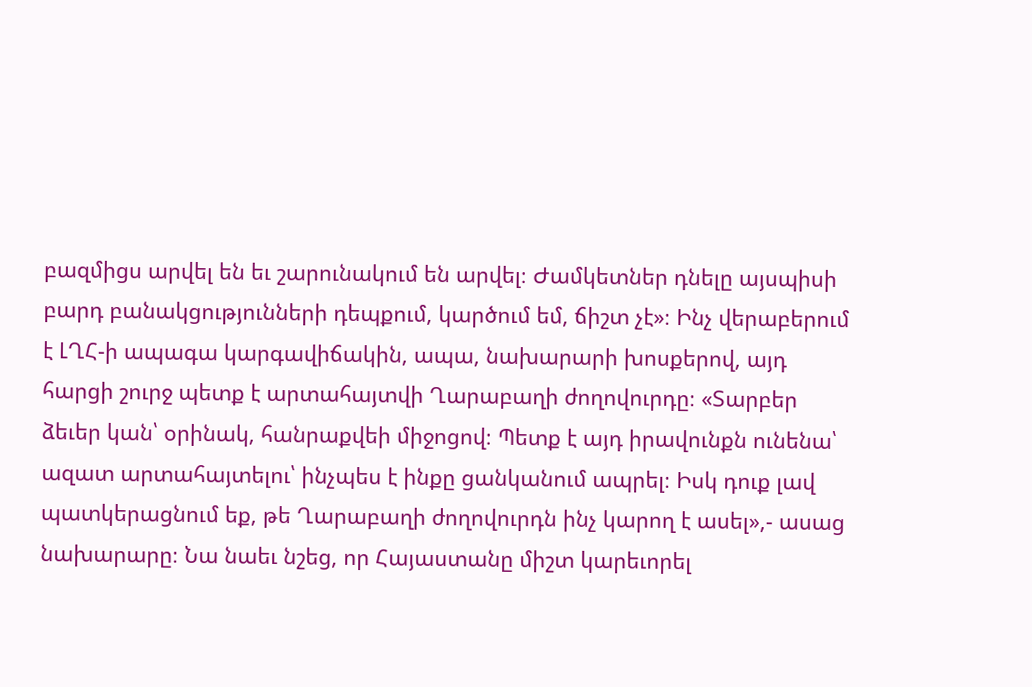բազմիցս արվել են եւ շարունակում են արվել։ Ժամկետներ դնելը այսպիսի բարդ բանակցությունների դեպքում, կարծում եմ, ճիշտ չէ»։ Ինչ վերաբերում է ԼՂՀ-ի ապագա կարգավիճակին, ապա, նախարարի խոսքերով, այդ հարցի շուրջ պետք է արտահայտվի Ղարաբաղի ժողովուրդը։ «Տարբեր ձեւեր կան՝ օրինակ, հանրաքվեի միջոցով։ Պետք է այդ իրավունքն ունենա՝ ազատ արտահայտելու՝ ինչպես է ինքը ցանկանում ապրել։ Իսկ դուք լավ պատկերացնում եք, թե Ղարաբաղի ժողովուրդն ինչ կարող է ասել»,- ասաց նախարարը։ Նա նաեւ նշեց, որ Հայաստանը միշտ կարեւորել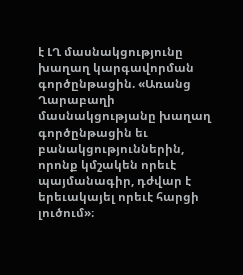է ԼՂ մասնակցությունը խաղաղ կարգավորման գործընթացին. «Առանց Ղարաբաղի մասնակցությանը խաղաղ գործընթացին եւ բանակցություններին, որոնք կմշակեն որեւէ պայմանագիր, դժվար է երեւակայել որեւէ հարցի լուծում»։